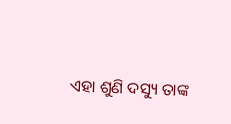ଏହା ଶୁଣି ଦସ୍ୟୁ ତାଙ୍କ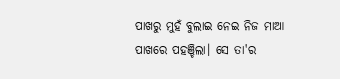ପାଖରୁ ମୁହଁ ବୁଲାଇ ନେଇ ନିଜ ମାଆ ପାଖରେ ପହଞ୍ଚିଲା। ସେ ତା'ର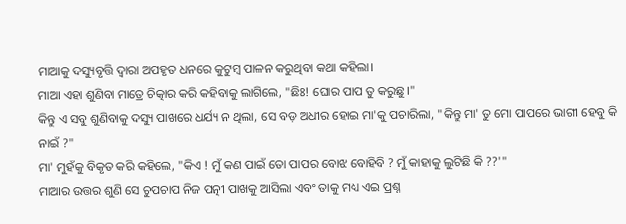ମାଆକୁ ଦସ୍ୟୁବୃତ୍ତି ଦ୍ୱାରା ଅପହୃତ ଧନରେ କୁଟୁମ୍ବ ପାଳନ କରୁଥିବା କଥା କହିଲା।
ମାଆ ଏହା ଶୁଣିବା ମାତ୍ରେ ଚିତ୍କାର କରି କହିବାକୁ ଲାଗିଲେ, "ଛିଃ! ଘୋର ପାପ ତୁ କରୁଛୁ।"
କିନ୍ତୁ ଏ ସବୁ ଶୁଣିବାକୁ ଦସ୍ୟୁ ପାଖରେ ଧର୍ଯ୍ୟ ନ ଥିଲା, ସେ ବଡ଼ ଅଧୀର ହୋଇ ମା'କୁ ପଚାରିଲା, "କିନ୍ତୁ ମା' ତୁ ମୋ ପାପରେ ଭାଗୀ ହେବୁ କି ନାଇଁ ?"
ମା' ମୁହଁକୁ ବିକୃତ କରି କହିଲେ, "କିଏ ! ମୁଁ କଣ ପାଇଁ ତୋ ପାପର ବୋଝ ବୋହିବି ? ମୁଁ କାହାକୁ ଲୁଟିଛି କି ??'"
ମାଆର ଉତ୍ତର ଶୁଣି ସେ ଚୁପଚାପ ନିଜ ପତ୍ନୀ ପାଖକୁ ଆସିଲା ଏବଂ ତାକୁ ମଧ୍ୟ ଏଇ ପ୍ରଶ୍ନ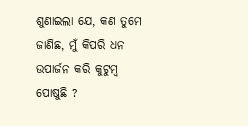ଶୁଣାଇଲା ଯେ, କଣ ତୁମେ ଜାଣିଛ, ମୁଁ କିପରି ଧନ ଉପାର୍ଜନ କରି କୁଟୁମ୍ବ ପୋଷୁଛି ?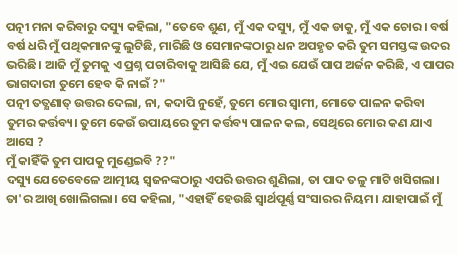ପତ୍ନୀ ମନା କରିବାରୁ ଦସ୍ୟୁ କହିଲା, "ତେବେ ଶୁଣ, ମୁଁ ଏକ ଦସ୍ୟୁ, ମୁଁ ଏକ ଡାକୁ, ମୁଁ ଏକ ଚୋର। ବର୍ଷ ବର୍ଷ ଧରି ମୁଁ ପଥିକମାନଙ୍କୁ ଲୁଟିଛି, ମାରିଛି ଓ ସେମାନଙ୍କଠାରୁ ଧନ ଅପହୃତ କରି ତୁମ ସମସ୍ତଙ୍କ ଉଦର ଭରିଛି। ଆଜି ମୁଁ ତୁମକୁ ଏ ପ୍ରଶ୍ନ ପଚାରିବାକୁ ଆସିଛି ଯେ, ମୁଁ ଏଇ ଯେଉଁ ପାପ ଅର୍ଜନ କରିଛି, ଏ ପାପର ଭାଗଦାରୀ ତୁମେ ହେବ କି ନାଇଁ ?"
ପତ୍ନୀ ତତ୍କ୍ଷଣାତ୍ ଉତ୍ତର ଦେଲା, ନା, କଦାପି ନୁହେଁ, ତୁମେ ମୋର ସ୍ୱାମୀ, ମୋତେ ପାଳନ କରିବା ତୁମର କର୍ତ୍ତବ୍ୟ। ତୁମେ କେଉଁ ଉପାୟରେ ତୁମ କର୍ତ୍ତବ୍ୟ ପାଳନ କଲ, ସେଥିରେ ମୋର କଣ ଯାଏ ଆସେ ?
ମୁଁ କାହିଁକି ତୁମ ପାପକୁ ମୁଣ୍ଡେଇବି ??"
ଦସ୍ୟୁ ଯେତେବେଳେ ଆତ୍ମୀୟ ସ୍ଵଜନଙ୍କଠାରୁ ଏପରି ଉତ୍ତର ଶୁଣିଲା, ତା ପାଦ ତଳୁ ମାଟି ଖସିଗଲା। ତା'ର ଆଖି ଖୋଲିଗଲା। ସେ କହିଲା, "ଏହାହିଁ ହେଉଛି ସ୍ୱାର୍ଥପୂର୍ଣ୍ଣ ସଂସାରର ନିୟମ। ଯାହାପାଇଁ ମୁଁ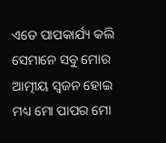ଏତେ ପାପକାର୍ଯ୍ୟ କଲି ସେମାନେ ସବୁ ମୋର ଆତ୍ମୀୟ ସ୍ୱଜନ ହୋଇ ମଧ୍ୟ ମୋ ପାପର ମୋ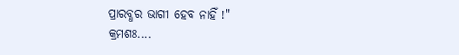ପ୍ରାରବ୍ଧର ଭାଗୀ ହେବ ନାହିଁ !"
କ୍ରମଶଃ....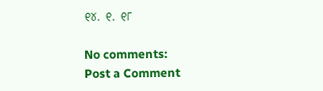୧୪. ୧. ୧୮

No comments:
Post a Comment